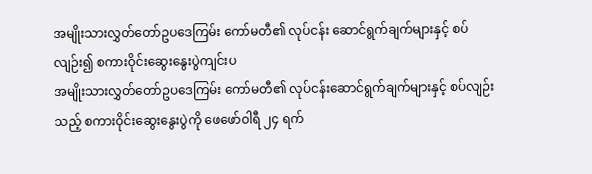အမျိုးသားလွှတ်တော်ဥပဒေကြမ်း ကော်မတီ၏ လုပ်ငန်း ဆောင်ရွက်ချက်များနှင့် စပ်လျဉ်း၍ စကားဝိုင်းဆွေးနွေးပွဲကျင်းပ
အမျိုးသားလွှတ်တော်ဥပဒေကြမ်း ကော်မတီ၏ လုပ်ငန်းဆောင်ရွက်ချက်များနှင့် စပ်လျဉ်းသည့် စကားဝိုင်းဆွေးနွေးပွဲကို ဖေဖော်ဝါရီ ၂၄ ရက်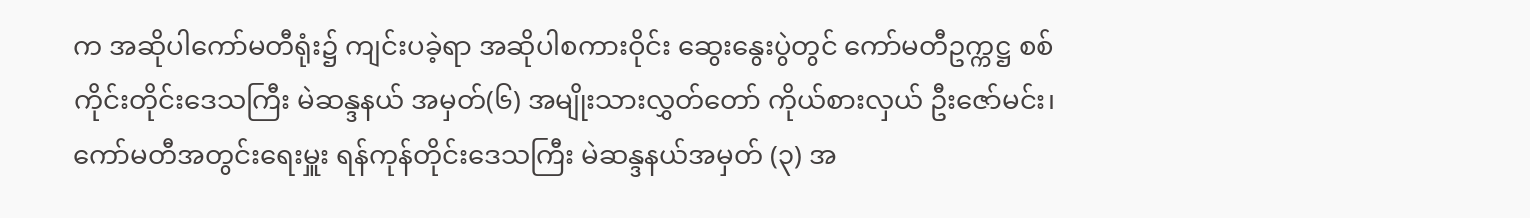က အဆိုပါကော်မတီရုံး၌ ကျင်းပခဲ့ရာ အဆိုပါစကားဝိုင်း ဆွေးနွေးပွဲတွင် ကော်မတီဥက္ကဋ္ဌ စစ်ကိုင်းတိုင်းဒေသကြီး မဲဆန္ဒနယ် အမှတ်(၆) အမျိုးသားလွှတ်တော် ကိုယ်စားလှယ် ဦးဇော်မင်း၊ ကော်မတီအတွင်းရေးမှူး ရန်ကုန်တိုင်းဒေသကြီး မဲဆန္ဒနယ်အမှတ် (၃) အ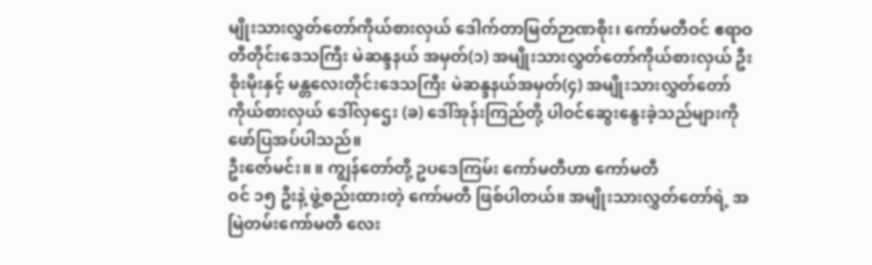မျိုးသားလွှတ်တော်ကိုယ်စားလှယ် ဒေါက်တာမြတ်ဉာဏစိုး၊ ကော်မတီဝင် ဧရာဝတီတိုင်းဒေသကြီး မဲဆန္ဒနယ် အမှတ်(၁) အမျိုးသားလွှတ်တော်ကိုယ်စားလှယ် ဦးစိုးမိုးနှင့် မန္တလေးတိုင်းဒေသကြီး မဲဆန္ဒနယ်အမှတ်(၄) အမျိုးသားလွှတ်တော်ကိုယ်စားလှယ် ဒေါ်လှဌေး (ခ) ဒေါ်အုန်းကြည်တို့ ပါဝင်ဆွေးနွေးခဲ့သည်များကို ဖော်ပြအပ်ပါသည်။
ဦးဇော်မင်း။ ။ ကျွန်တော်တို့ ဥပဒေကြမ်း ကော်မတီဟာ ကော်မတီ
ဝင် ၁၅ ဦးနဲ့ ဖွဲ့စည်းထားတဲ့ ကော်မတီ ဖြစ်ပါတယ်။ အမျိုးသားလွှတ်တော်ရဲ့ အမြဲတမ်းကော်မတီ လေး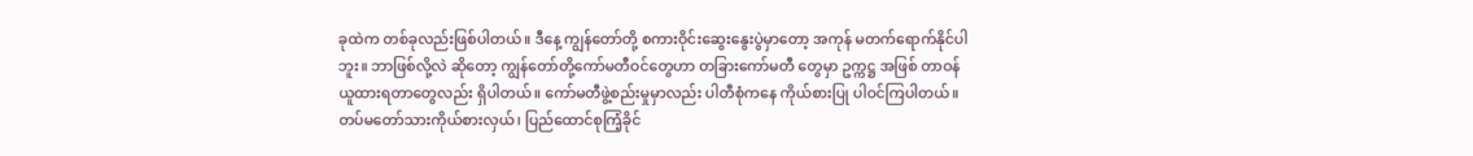ခုထဲက တစ်ခုလည်းဖြစ်ပါတယ်။ ဒီနေ့ ကျွန်တော်တို့ စကားဝိုင်းဆွေးနွေးပွဲမှာတော့ အကုန် မတက်ရောက်နိုင်ပါဘူး။ ဘာဖြစ်လို့လဲ ဆိုတော့ ကျွန်တော်တို့ကော်မတီဝင်တွေဟာ တခြားကော်မတီ တွေမှာ ဥက္ကဋ္ဌ အဖြစ် တာဝန်ယူထားရတာတွေလည်း ရှိပါတယ်။ ကော်မတီဖွဲ့စည်းမှုမှာလည်း ပါတီစုံကနေ ကိုယ်စားပြု ပါဝင်ကြပါတယ်။ တပ်မတော်သားကိုယ်စားလှယ်၊ ပြည်ထောင်စုကြံ့ခိုင်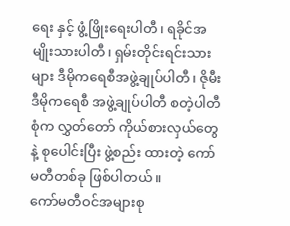ရေး နှင့် ဖွံ့ဖြိုးရေးပါတီ၊ ရခိုင်အမျိုးသားပါတီ၊ ရှမ်းတိုင်းရင်းသားများ ဒီမိုကရေစီအဖွဲ့ချုပ်ပါတီ၊ ဇိုမီးဒီမိုကရေစီ အဖွဲ့ချုပ်ပါတီ စတဲ့ပါတီစုံက လွှတ်တော် ကိုယ်စားလှယ်တွေနဲ့ စုပေါင်းပြီး ဖွဲ့စည်း ထားတဲ့ ကော်မတီတစ်ခု ဖြစ်ပါတယ်။
ကော်မတီဝင်အများစု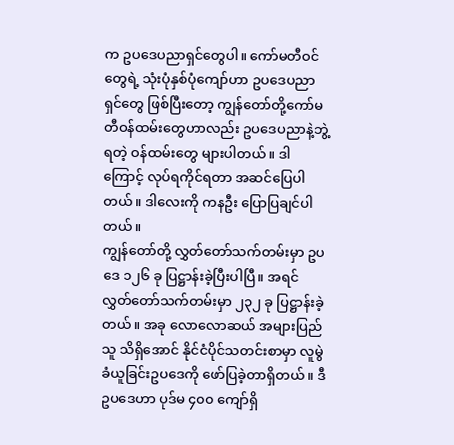က ဥပဒေပညာရှင်တွေပါ။ ကော်မတီဝင်တွေရဲ့ သုံးပုံနှစ်ပုံကျော်ဟာ ဥပဒေပညာရှင်တွေ ဖြစ်ပြီးတော့ ကျွန်တော်တို့ကော်မတီဝန်ထမ်းတွေဟာလည်း ဥပဒေပညာနဲ့ဘွဲ့ရတဲ့ ဝန်ထမ်းတွေ များပါတယ်။ ဒါကြောင့် လုပ်ရကိုင်ရတာ အဆင်ပြေပါတယ်။ ဒါလေးကို ကနဦး ပြောပြချင်ပါတယ်။
ကျွန်တော်တို့ လွှတ်တော်သက်တမ်းမှာ ဥပဒေ ၁၂၆ ခု ပြဋ္ဌာန်းခဲ့ပြီးပါပြီ။ အရင် လွှတ်တော်သက်တမ်းမှာ ၂၃၂ ခု ပြဋ္ဌာန်းခဲ့ တယ်။ အခု လောလောဆယ် အများပြည်သူ သိရှိအောင် နိုင်ငံပိုင်သတင်းစာမှာ လူမွဲ ခံယူခြင်းဥပဒေကို ဖော်ပြခဲ့တာရှိတယ်။ ဒီဥပဒေဟာ ပုဒ်မ ၄၀၀ ကျော်ရှိ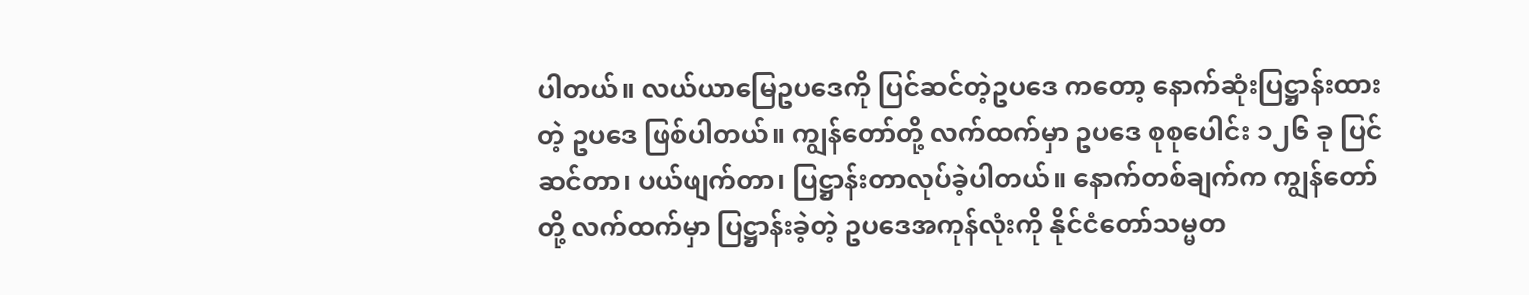ပါတယ်။ လယ်ယာမြေဥပဒေကို ပြင်ဆင်တဲ့ဥပဒေ ကတော့ နောက်ဆုံးပြဋ္ဌာန်းထားတဲ့ ဥပဒေ ဖြစ်ပါတယ်။ ကျွန်တော်တို့ လက်ထက်မှာ ဥပဒေ စုစုပေါင်း ၁၂၆ ခု ပြင်ဆင်တာ၊ ပယ်ဖျက်တာ၊ ပြဋ္ဌာန်းတာလုပ်ခဲ့ပါတယ်။ နောက်တစ်ချက်က ကျွန်တော်တို့ လက်ထက်မှာ ပြဋ္ဌာန်းခဲ့တဲ့ ဥပဒေအကုန်လုံးကို နိုင်ငံတော်သမ္မတ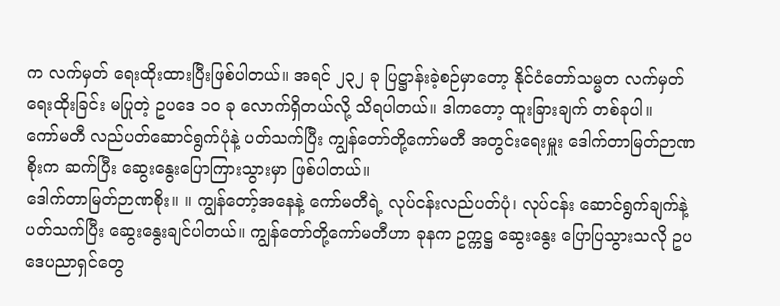က လက်မှတ် ရေးထိုးထားပြီးဖြစ်ပါတယ်။ အရင် ၂၃၂ ခု ပြဋ္ဌာန်းခဲ့စဉ်မှာတော့ နိုင်ငံတော်သမ္မတ လက်မှတ် ရေးထိုးခြင်း မပြုတဲ့ ဥပဒေ ၁၀ ခု လောက်ရှိတယ်လို့ သိရပါတယ်။ ဒါကတော့ ထူးခြားချက် တစ်ခုပါ။
ကော်မတီ လည်ပတ်ဆောင်ရွက်ပုံနဲ့ ပတ်သက်ပြီး ကျွန်တော်တို့ကော်မတီ အတွင်းရေးမှူး ဒေါက်တာမြတ်ဉာဏစိုးက ဆက်ပြီး ဆွေးနွေးပြောကြားသွားမှာ ဖြစ်ပါတယ်။
ဒေါက်တာမြတ်ဉာဏစိုး။ ။ ကျွန်တော့်အနေနဲ့ ကော်မတီရဲ့ လုပ်ငန်းလည်ပတ်ပုံ၊ လုပ်ငန်း ဆောင်ရွက်ချက်နဲ့ ပတ်သက်ပြီး ဆွေးနွေးချင်ပါတယ်။ ကျွန်တော်တို့ကော်မတီဟာ ခုနက ဥက္ကဋ္ဌ ဆွေးနွေး ပြောပြသွားသလို ဥပဒေပညာရှင်တွေ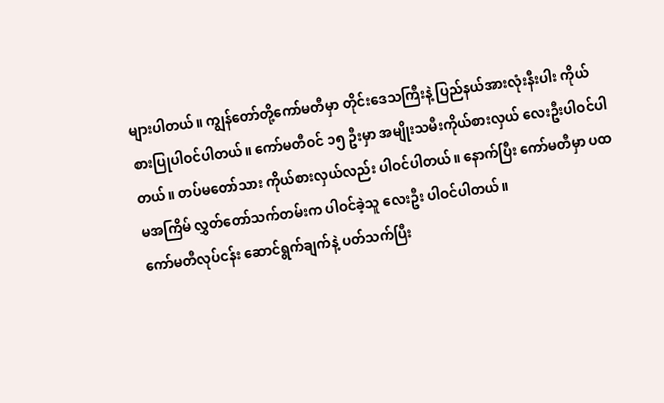များပါတယ်။ ကျွန်တော်တို့ကော်မတီမှာ တိုင်းဒေသကြီးနဲ့ ပြည်နယ်အားလုံးနီးပါး ကိုယ်စားပြုပါဝင်ပါတယ်။ ကော်မတီဝင် ၁၅ ဦးမှာ အမျိုးသမီးကိုယ်စားလှယ် လေးဦးပါဝင်ပါတယ်။ တပ်မတော်သား ကိုယ်စားလှယ်လည်း ပါဝင်ပါတယ်။ နောက်ပြီး ကော်မတီမှာ ပထမအကြိမ် လွှတ်တော်သက်တမ်းက ပါဝင်ခဲ့သူ လေးဦး ပါဝင်ပါတယ်။
ကော်မတီလုပ်ငန်း ဆောင်ရွက်ချက်နဲ့ ပတ်သက်ပြီး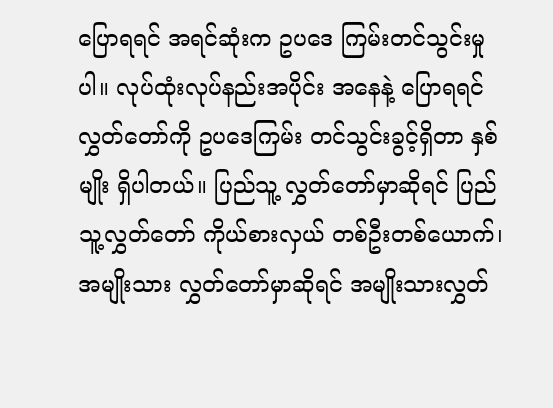ပြောရရင် အရင်ဆုံးက ဥပဒေ ကြမ်းတင်သွင်းမှုပါ။ လုပ်ထုံးလုပ်နည်းအပိုင်း အနေနဲ့ ပြောရရင် လွှတ်တော်ကို ဥပဒေကြမ်း တင်သွင်းခွင့်ရှိတာ နှစ်မျိုး ရှိပါတယ်။ ပြည်သူ့ လွှတ်တော်မှာဆိုရင် ပြည်သူ့လွှတ်တော် ကိုယ်စားလှယ် တစ်ဦးတစ်ယောက်၊ အမျိုးသား လွှတ်တော်မှာဆိုရင် အမျိုးသားလွှတ်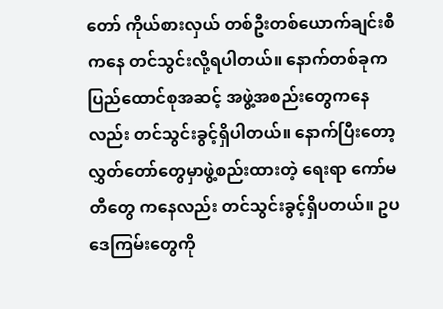တော် ကိုယ်စားလှယ် တစ်ဦးတစ်ယောက်ချင်းစီ ကနေ တင်သွင်းလို့ရပါတယ်။ နောက်တစ်ခုက ပြည်ထောင်စုအဆင့် အဖွဲ့အစည်းတွေကနေလည်း တင်သွင်းခွင့်ရှိပါတယ်။ နောက်ပြီးတော့ လွှတ်တော်တွေမှာဖွဲ့စည်းထားတဲ့ ရေးရာ ကော်မတီတွေ ကနေလည်း တင်သွင်းခွင့်ရှိပတယ်။ ဥပဒေကြမ်းတွေကို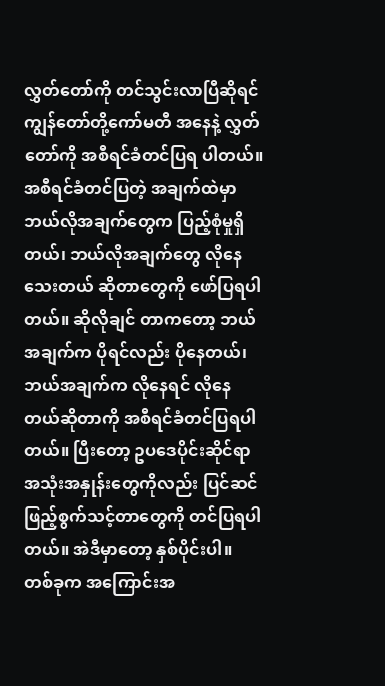လွှတ်တော်ကို တင်သွင်းလာပြီဆိုရင် ကျွန်တော်တို့ကော်မတီ အနေနဲ့ လွှတ်တော်ကို အစီရင်ခံတင်ပြရ ပါတယ်။
အစီရင်ခံတင်ပြတဲ့ အချက်ထဲမှာ ဘယ်လိုအချက်တွေက ပြည့်စုံမှုရှိတယ်၊ ဘယ်လိုအချက်တွေ လိုနေသေးတယ် ဆိုတာတွေကို ဖော်ပြရပါတယ်။ ဆိုလိုချင် တာကတော့ ဘယ်အချက်က ပိုရင်လည်း ပိုနေတယ်၊ ဘယ်အချက်က လိုနေရင် လိုနေတယ်ဆိုတာကို အစီရင်ခံတင်ပြရပါတယ်။ ပြီးတော့ ဥပဒေပိုင်းဆိုင်ရာ အသုံးအနှုန်းတွေကိုလည်း ပြင်ဆင် ဖြည့်စွက်သင့်တာတွေကို တင်ပြရပါတယ်။ အဲဒီမှာတော့ နှစ်ပိုင်းပါ။ တစ်ခုက အကြောင်းအ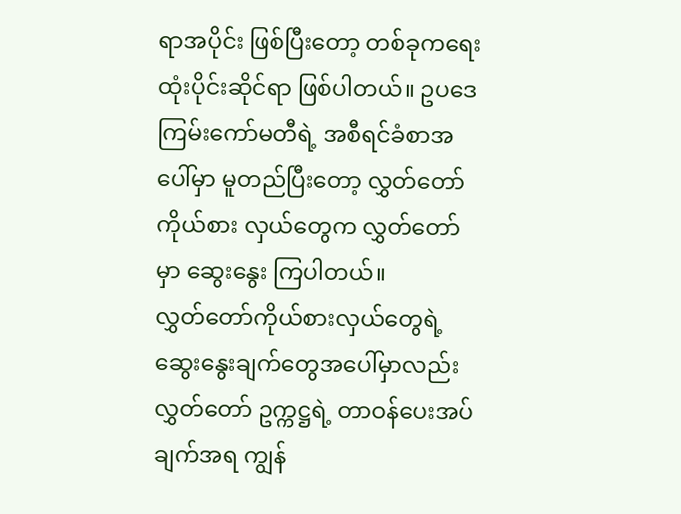ရာအပိုင်း ဖြစ်ပြီးတော့ တစ်ခုကရေးထုံးပိုင်းဆိုင်ရာ ဖြစ်ပါတယ်။ ဥပဒေကြမ်းကော်မတီရဲ့ အစီရင်ခံစာအပေါ်မှာ မူတည်ပြီးတော့ လွှတ်တော်ကိုယ်စား လှယ်တွေက လွှတ်တော်မှာ ဆွေးနွေး ကြပါတယ်။
လွှတ်တော်ကိုယ်စားလှယ်တွေရဲ့ ဆွေးနွေးချက်တွေအပေါ်မှာလည်း လွှတ်တော် ဥက္ကဋ္ဌရဲ့ တာဝန်ပေးအပ်ချက်အရ ကျွန်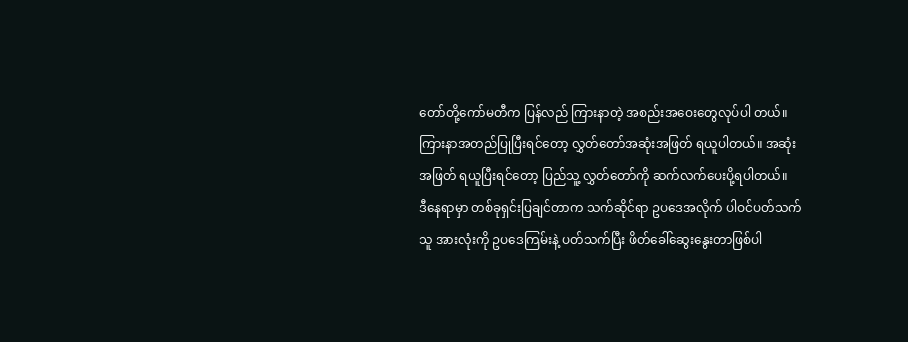တော်တို့ကော်မတီက ပြန်လည် ကြားနာတဲ့ အစည်းအဝေးတွေလုပ်ပါ တယ်။ ကြားနာအတည်ပြုပြီးရင်တော့ လွှတ်တော်အဆုံးအဖြတ် ရယူပါတယ်။ အဆုံးအဖြတ် ရယူပြီးရင်တော့ ပြည်သူ့ လွှတ်တော်ကို ဆက်လက်ပေးပို့ရပါတယ်။
ဒီနေရာမှာ တစ်ခုရှင်းပြချင်တာက သက်ဆိုင်ရာ ဥပဒေအလိုက် ပါဝင်ပတ်သက် သူ အားလုံးကို ဥပဒေကြမ်းနဲ့ ပတ်သက်ပြီး ဖိတ်ခေါ်ဆွေးနွေးတာဖြစ်ပါ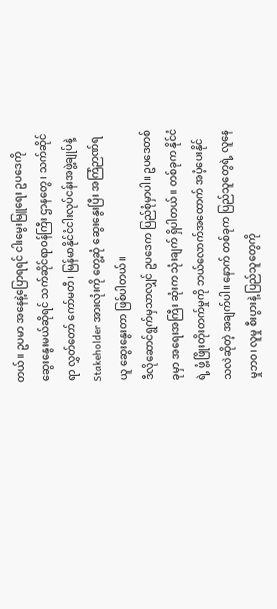တယ်။ ဥပမာ အနေနဲ့ပြောရရင် ငါးမွေးမြူရေး ဥပဒေကို ဆွေးနွေးမယ်ဆိုရင် သက်ဆိုင်ရာဝန်ကြီး ဌာနတွေ၊ သက်ဆိုင်ရာ လွှတ်တော် ကော်မတီ၊ မြန်မာနိုင်ငံငါးလုပ်ငန်းအဖွဲ့ချုပ်နဲ့ Stakeholder အားလုံးကို တွေ့ဆုံ ဆွေးနွေးပြီး အကြံဉာဏ်ရယူ ဆွေးနွေးတာ ဖြစ်ပါတယ်။
ဒီလိုဆောင်ရွက်မှသာလျှင် ဥပဒေက ပြည်စုံမှာပါ။ ဥပဒေတစ်ခုမှာ အရေးအကြီး ဆုံးက သုံးချက် ရှိပါတယ်။ တစ်ခုက နိုင်ငံရဲ့ ဖွံ့ဖြိုးတိုးတက်မှုကို ဘယ်လောက်အထောက် အပံ့ပေးနိုင်သလဲဆိုတဲ့ အချက်ပါ။ နောက် တစ်ခုက ပြည်သူတွေရဲ့ လူနေမှုဘ၀၊ လူမှု စီးပွားနဲ့ ပြည်သူတွေကို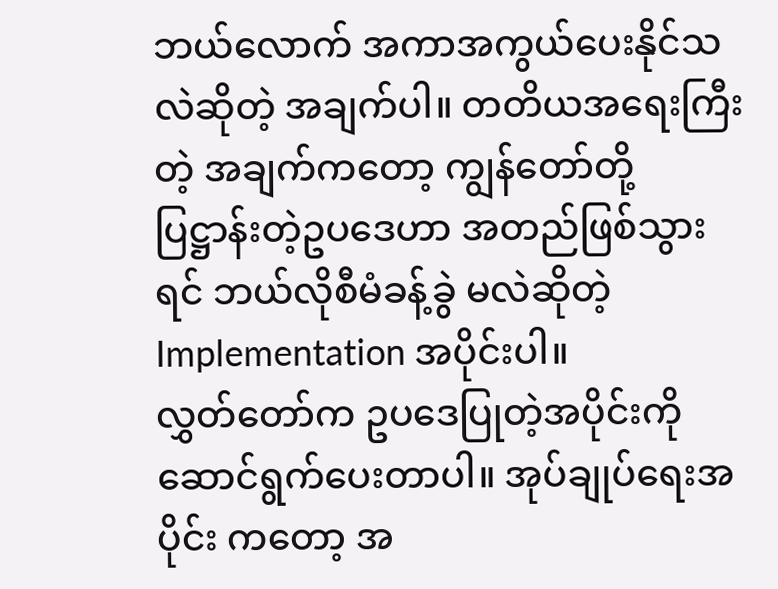ဘယ်လောက် အကာအကွယ်ပေးနိုင်သလဲဆိုတဲ့ အချက်ပါ။ တတိယအရေးကြီးတဲ့ အချက်ကတော့ ကျွန်တော်တို့ ပြဋ္ဌာန်းတဲ့ဥပဒေဟာ အတည်ဖြစ်သွားရင် ဘယ်လိုစီမံခန့်ခွဲ မလဲဆိုတဲ့ Implementation အပိုင်းပါ။
လွှတ်တော်က ဥပဒေပြုတဲ့အပိုင်းကို ဆောင်ရွက်ပေးတာပါ။ အုပ်ချုပ်ရေးအပိုင်း ကတော့ အ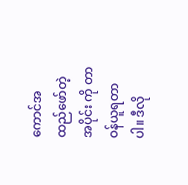ကောင်အထည်ဖော်တဲ့ အပိုင်း ကို တာဝန်ယူရတာပါ။ ဒီလို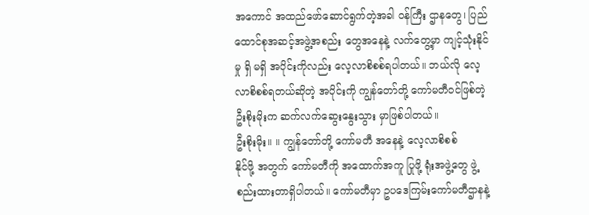အကောင် အထည်ဖော်ဆောင်ရွက်တဲ့အခါ ဝန်ကြီး ဌာနတွေ၊ ပြည်ထောင်စုအဆင့်အဖွဲ့အစည်း တွေအနေနဲ့ လက်တွေ့မှာ ကျင့်သုံးနိုင်မှု ရှိ မရှိ အပိုင်းကိုလည်း လေ့လာစိစစ်ရပါတယ်။ ဘယ်လို လေ့လာစိစစ်ရတယ်ဆိုတဲ့ အပိုင်းကို ကျွန်တော်တို့ ကော်မတီဝင်ဖြစ်တဲ့ ဦးစိုးမိုးက ဆက်လက်ဆွေးနွေးသွား မှာဖြစ်ပါတယ်။
ဦးစိုးမိုး။ ။ ကျွန်တော်တို့ ကော်မတီ အနေနဲ့ လေ့လာစိစစ်
နိုင်ဖို့ အတွက် ကော်မတီကို အထောက်အကူ ပြုဖို့ ရုံးအဖွဲ့တွေ ဖွဲ့စည်းထားတာရှိပါတယ်။ ကော်မတီမှာ ဥပဒေကြမ်းကော်မတီဌာနနဲ့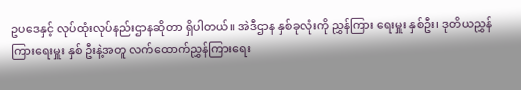ဥပဒေနှင့် လုပ်ထုံးလုပ်နည်းဌာနဆိုတာ ရှိပါတယ်။ အဲဒီဌာန နှစ်ခုလုံးကို ညွှန်ကြား ရေးမှူး နှစ်ဦး၊ ဒုတိယညွှန်ကြားရေးမှူး နှစ် ဦးနဲ့အတူ လက်ထောက်ညွှန်ကြားရေး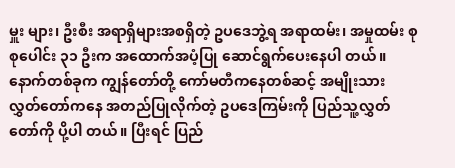မှူး များ၊ ဦးစီး အရာရှိများအစရှိတဲ့ ဥပဒေဘွဲ့ရ အရာထမ်း၊ အမှုထမ်း စုစုပေါင်း ၃၁ ဦးက အထောက်အပံ့ပြု ဆောင်ရွက်ပေးနေပါ တယ်။ နောက်တစ်ခုက ကျွန်တော်တို့ ကော်မတီကနေတစ်ဆင့် အမျိုးသား လွှတ်တော်ကနေ အတည်ပြုလိုက်တဲ့ ဥပဒေကြမ်းကို ပြည်သူ့လွှတ်တော်ကို ပို့ပါ တယ်။ ပြီးရင် ပြည်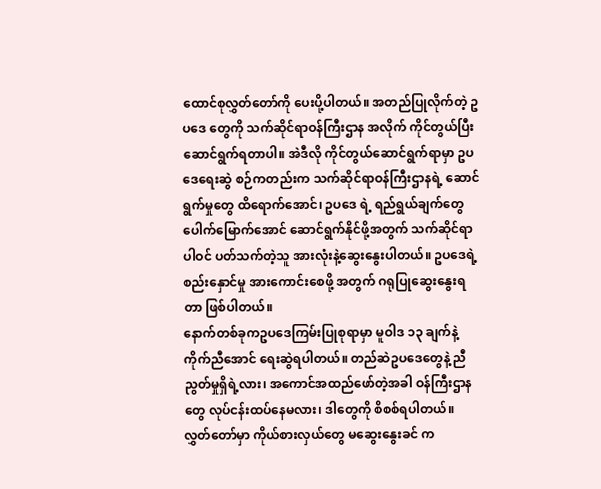ထောင်စုလွှတ်တော်ကို ပေးပို့ပါတယ်။ အတည်ပြုလိုက်တဲ့ ဥပဒေ တွေကို သက်ဆိုင်ရာဝန်ကြီးဌာန အလိုက် ကိုင်တွယ်ပြီး ဆောင်ရွက်ရတာပါ။ အဲဒီလို ကိုင်တွယ်ဆောင်ရွက်ရာမှာ ဥပဒေရေးဆွဲ စဉ်ကတည်းက သက်ဆိုင်ရာဝန်ကြီးဌာနရဲ့ ဆောင်ရွက်မှုတွေ ထိရောက်အောင်၊ ဥပဒေ ရဲ့ ရည်ရွယ်ချက်တွေ ပေါက်မြောက်အောင် ဆောင်ရွက်နိုင်ဖို့အတွက် သက်ဆိုင်ရာပါဝင် ပတ်သက်တဲ့သူ အားလုံးနဲ့ဆွေးနွေးပါတယ်။ ဥပဒေရဲ့စည်းနှောင်မှု အားကောင်းစေဖို့ အတွက် ဂရုပြုဆွေးနွေးရတာ ဖြစ်ပါတယ်။
နောက်တစ်ခုကဥပဒေကြမ်းပြုစုရာမှာ မူဝါဒ ၁၃ ချက်နဲ့ ကိုက်ညီအောင် ရေးဆွဲရပါတယ်။ တည်ဆဲဥပဒေတွေနဲ့ ညီညွတ်မှုရှိရဲ့လား၊ အကောင်အထည်ဖော်တဲ့အခါ ဝန်ကြီးဌာနတွေ လုပ်ငန်းထပ်နေမလား၊ ဒါတွေကို စိစစ်ရပါတယ်။ လွှတ်တော်မှာ ကိုယ်စားလှယ်တွေ မဆွေးနွေးခင် က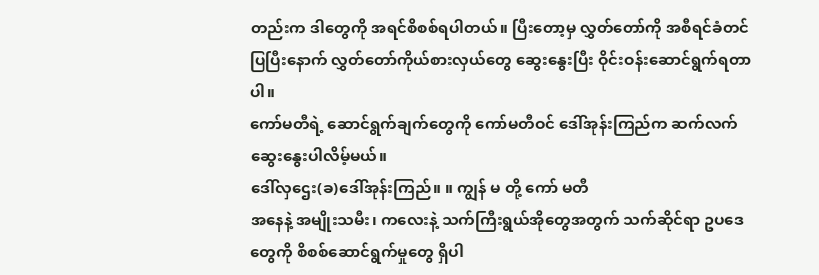တည်းက ဒါတွေကို အရင်စိစစ်ရပါတယ်။ ပြီးတော့မှ လွှတ်တော်ကို အစီရင်ခံတင်ပြပြီးနောက် လွှတ်တော်ကိုယ်စားလှယ်တွေ ဆွေးနွေးပြီး ဝိုင်းဝန်းဆောင်ရွက်ရတာပါ။
ကော်မတီရဲ့ ဆောင်ရွက်ချက်တွေကို ကော်မတီဝင် ဒေါ်အုန်းကြည်က ဆက်လက် ဆွေးနွေးပါလိမ့်မယ်။
ဒေါ်လှဌေး(ခ)ဒေါ်အုန်းကြည်။ ။ ကျွန် မ တို့ ကော် မတီ
အနေနဲ့ အမျိုးသမီး၊ ကလေးနဲ့ သက်ကြီးရွယ်အိုတွေအတွက် သက်ဆိုင်ရာ ဥပဒေတွေကို စိစစ်ဆောင်ရွက်မှုတွေ ရှိပါ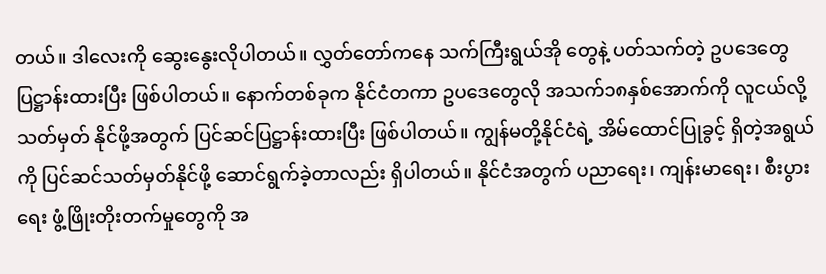တယ်။ ဒါလေးကို ဆွေးနွေးလိုပါတယ်။ လွှတ်တော်ကနေ သက်ကြီးရွယ်အို တွေနဲ့ ပတ်သက်တဲ့ ဥပဒေတွေပြဋ္ဌာန်းထားပြီး ဖြစ်ပါတယ်။ နောက်တစ်ခုက နိုင်ငံတကာ ဥပဒေတွေလို အသက်၁၈နှစ်အောက်ကို လူငယ်လို့ သတ်မှတ် နိုင်ဖို့အတွက် ပြင်ဆင်ပြဋ္ဌာန်းထားပြီး ဖြစ်ပါတယ်။ ကျွန်မတို့နိုင်ငံရဲ့ အိမ်ထောင်ပြုခွင့် ရှိတဲ့အရွယ်ကို ပြင်ဆင်သတ်မှတ်နိုင်ဖို့ ဆောင်ရွက်ခဲ့တာလည်း ရှိပါတယ်။ နိုင်ငံအတွက် ပညာရေး၊ ကျန်းမာရေး၊ စီးပွားရေး ဖွံ့ဖြိုးတိုးတက်မှုတွေကို အ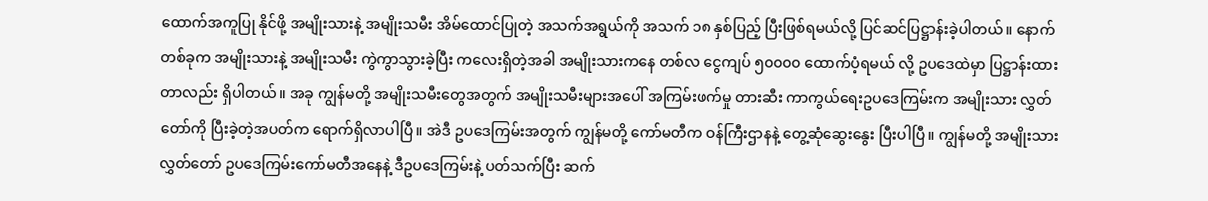ထောက်အကူပြု နိုင်ဖို့ အမျိုးသားနဲ့ အမျိုးသမီး အိမ်ထောင်ပြုတဲ့ အသက်အရွယ်ကို အသက် ၁၈ နှစ်ပြည့် ပြီးဖြစ်ရမယ်လို့ ပြင်ဆင်ပြဋ္ဌာန်းခဲ့ပါတယ်။ နောက်တစ်ခုက အမျိုးသားနဲ့ အမျိုးသမီး ကွဲကွာသွားခဲ့ပြီး ကလေးရှိတဲ့အခါ အမျိုးသားကနေ တစ်လ ငွေကျပ် ၅၀၀၀၀ ထောက်ပံ့ရမယ် လို့ ဥပဒေထဲမှာ ပြဋ္ဌာန်းထားတာလည်း ရှိပါတယ်။ အခု ကျွန်မတို့ အမျိုးသမီးတွေအတွက် အမျိုးသမီးများအပေါ် အကြမ်းဖက်မှု တားဆီး ကာကွယ်ရေးဥပဒေကြမ်းက အမျိုးသား လွှတ်တော်ကို ပြီးခဲ့တဲ့အပတ်က ရောက်ရှိလာပါပြီ။ အဲဒီ ဥပဒေကြမ်းအတွက် ကျွန်မတို့ ကော်မတီက ဝန်ကြီးဌာနနဲ့ တွေ့ဆုံဆွေးနွေး ပြီးပါပြီ။ ကျွန်မတို့ အမျိုးသားလွှတ်တော် ဥပဒေကြမ်းကော်မတီအနေနဲ့ ဒီဥပဒေကြမ်းနဲ့ ပတ်သက်ပြီး ဆက်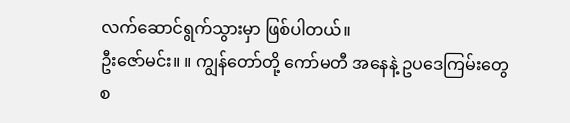လက်ဆောင်ရွက်သွားမှာ ဖြစ်ပါတယ်။
ဦးဇော်မင်း။ ။ ကျွန်တော်တို့ ကော်မတီ အနေနဲ့ ဥပဒေကြမ်းတွေ
စ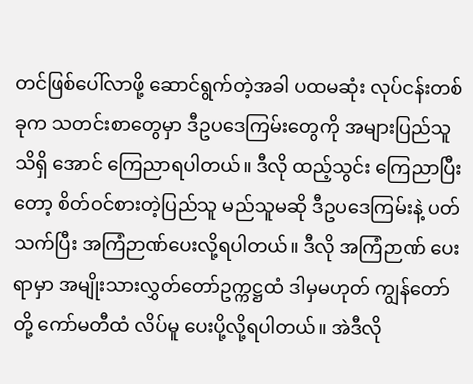တင်ဖြစ်ပေါ်လာဖို့ ဆောင်ရွက်တဲ့အခါ ပထမဆုံး လုပ်ငန်းတစ်ခုက သတင်းစာတွေမှာ ဒီဥပဒေကြမ်းတွေကို အများပြည်သူသိရှိ အောင် ကြေညာရပါတယ်။ ဒီလို ထည့်သွင်း ကြေညာပြီးတော့ စိတ်ဝင်စားတဲ့ပြည်သူ မည်သူမဆို ဒီဥပဒေကြမ်းနဲ့ ပတ်သက်ပြီး အကြံဉာဏ်ပေးလို့ရပါတယ်။ ဒီလို အကြံဉာဏ် ပေးရာမှာ အမျိုးသားလွှတ်တော်ဥက္ကဋ္ဌထံ ဒါမှမဟုတ် ကျွန်တော်တို့ ကော်မတီထံ လိပ်မူ ပေးပို့လို့ရပါတယ်။ အဲဒီလို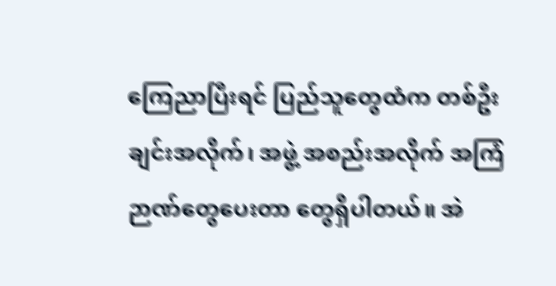ကြေညာပြီးရင် ပြည်သူတွေထံက တစ်ဦးချင်းအလိုက်၊ အဖွဲ့ အစည်းအလိုက် အကြံဉာဏ်တွေပေးတာ တွေရှိပါတယ်။ အဲ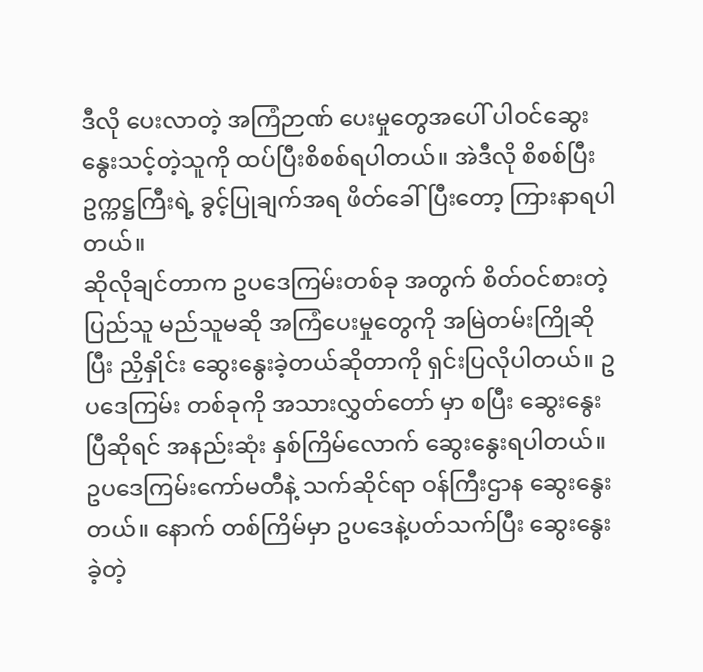ဒီလို ပေးလာတဲ့ အကြံဉာဏ် ပေးမှုတွေအပေါ် ပါဝင်ဆွေးနွေးသင့်တဲ့သူကို ထပ်ပြီးစိစစ်ရပါတယ်။ အဲဒီလို စိစစ်ပြီး ဥက္ကဋ္ဌကြီးရဲ့ ခွင့်ပြုချက်အရ ဖိတ်ခေါ်ပြီးတော့ ကြားနာရပါတယ်။
ဆိုလိုချင်တာက ဥပဒေကြမ်းတစ်ခု အတွက် စိတ်ဝင်စားတဲ့ ပြည်သူ မည်သူမဆို အကြံပေးမှုတွေကို အမြဲတမ်းကြိုဆိုပြီး ညှိနှိုင်း ဆွေးနွေးခဲ့တယ်ဆိုတာကို ရှင်းပြလိုပါတယ်။ ဥပဒေကြမ်း တစ်ခုကို အသားလွှတ်တော် မှာ စပြီး ဆွေးနွေးပြီဆိုရင် အနည်းဆုံး နှစ်ကြိမ်လောက် ဆွေးနွေးရပါတယ်။ ဥပဒေကြမ်းကော်မတီနဲ့ သက်ဆိုင်ရာ ဝန်ကြီးဌာန ဆွေးနွေးတယ်။ နောက် တစ်ကြိမ်မှာ ဥပဒေနဲ့ပတ်သက်ပြီး ဆွေးနွေး ခဲ့တဲ့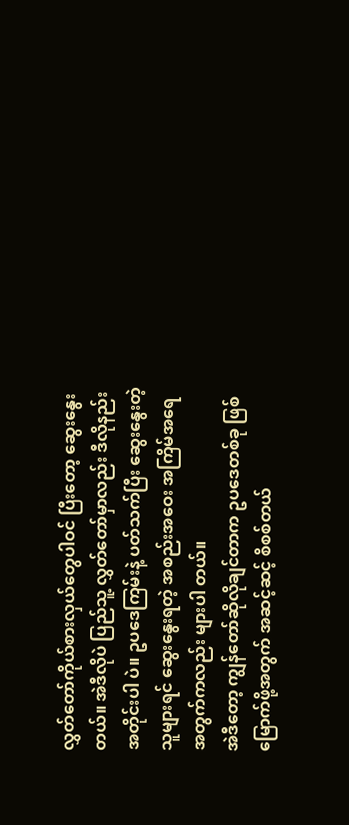လွှတ်တော်ကိုယ်စားလှယ်တွေပါဝင် ပြီးတော့ ဆွေးနွေးတယ်။ အဲဒီလိုပဲ ပြည်သူ့ လွှတ်တော်မှာလည်း ဒီလိုနည်းအတိုင်းပါ ပဲ။ ဥပဒေကြမ်းနဲ့ ပတ်သက်ပြီး ဆွေးနွေးတဲ့ သူများရင် ဆွေးနွေးရတဲ့ အစည်းအဝေး အကြိမ်အရေအတွက်ကလည်း များပါ တယ်။
အဲဒီတော့ ကျွန်တော်ဆိုလိုချင်တာက ဥပဒေတစ်ခု ဖြစ်မြောက်ဖို့အတွက် အဆင့်ဆင့် စိစစ်တယ်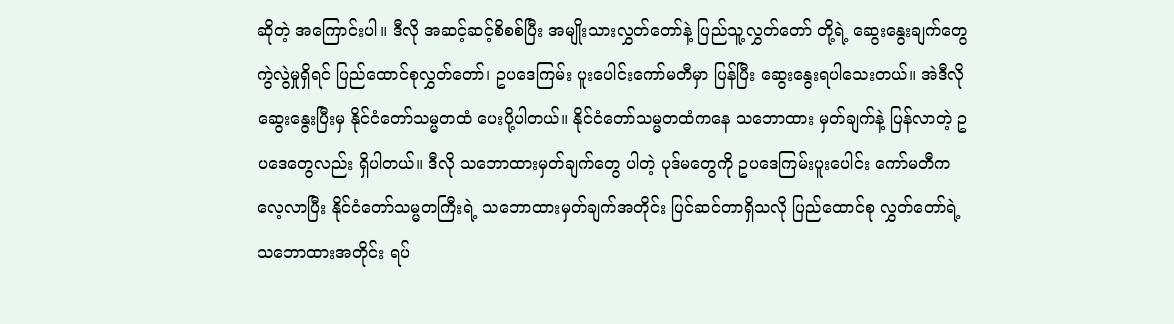ဆိုတဲ့ အကြောင်းပါ။ ဒီလို အဆင့်ဆင့်စိစစ်ပြီး အမျိုးသားလွှတ်တော်နဲ့ ပြည်သူ့လွှတ်တော် တို့ရဲ့ ဆွေးနွေးချက်တွေ ကွဲလွဲမှုရှိရင် ပြည်ထောင်စုလွှတ်တော်၊ ဥပဒေကြမ်း ပူးပေါင်းကော်မတီမှာ ပြန်ပြီး ဆွေးနွေးရပါသေးတယ်။ အဲဒီလိုဆွေးနွေးပြီးမှ နိုင်ငံတော်သမ္မတထံ ပေးပို့ပါတယ်။ နိုင်ငံတော်သမ္မတထံကနေ သဘောထား မှတ်ချက်နဲ့ ပြန်လာတဲ့ ဥပဒေတွေလည်း ရှိပါတယ်။ ဒီလို သဘောထားမှတ်ချက်တွေ ပါတဲ့ ပုဒ်မတွေကို ဥပဒေကြမ်းပူးပေါင်း ကော်မတီက လေ့လာပြီး နိုင်ငံတော်သမ္မတကြီးရဲ့ သဘောထားမှတ်ချက်အတိုင်း ပြင်ဆင်တာရှိသလို ပြည်ထောင်စု လွှတ်တော်ရဲ့သဘောထားအတိုင်း ရပ်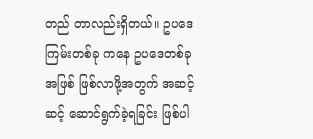တည် တာလည်းရှိတယ်။ ဥပဒေကြမ်းတစ်ခု ကနေ ဥပဒေတစ်ခုအဖြစ် ဖြစ်လာဖို့အတွက် အဆင့်ဆင့် ဆောင်ရွက်ခဲ့ရခြင်း ဖြစ်ပါ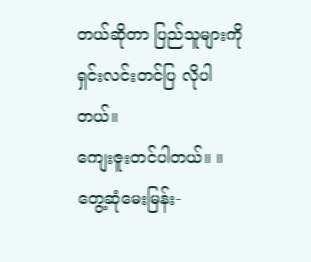တယ်ဆိုတာ ပြည်သူများကို ရှင်းလင်းတင်ပြ လိုပါတယ်။
ကျေးဇူးတင်ပါတယ်။ ။
တွေ့ဆုံမေးမြန်း-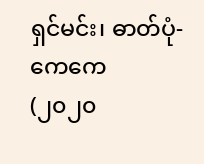ရှင်မင်း၊ ဓာတ်ပုံ-ကေကေ
(၂၀၂၀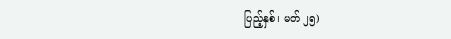ပြည့်နှစ်၊ မတ် ၂၅)